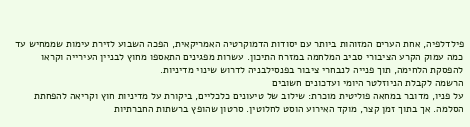פילדלפיה, אחת הערים המזוהות ביותר עם יסודות הדמוקרטיה האמריקאית, הפכה השבוע לזירת עימות שממחיש עד כמה עמוק הקרע הציבורי סביב המלחמה במזרח התיכון. עשרות מפגינים התאספו מחוץ לבניין העירייה וקראו להפסקת הלחימה, תוך פנייה לנבחרי ציבור בפנסילבניה לדרוש שינוי מדיניות.
הרשמה לקבלת הניוזלטר היומי ועדכונים חשובים
על פניו, מדובר במחאה פוליטית מוכרת: שילוב של טיעונים כלכליים, ביקורת על מדיניות חוץ וקריאה להפחתת הסלמה. אך בתוך זמן קצר, מוקד האירוע הוסט לחלוטין. סרטון שהופץ ברשתות החברתיות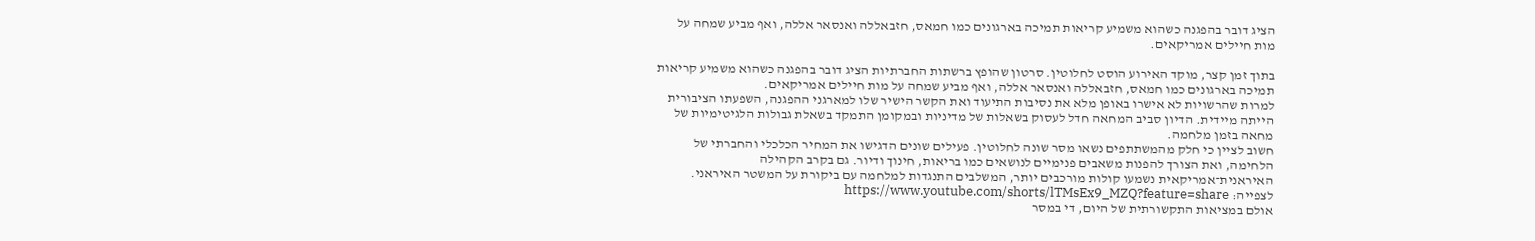הציג דובר בהפגנה כשהוא משמיע קריאות תמיכה בארגונים כמו חמאס, חזבאללה ואנסאר אללה, ואף מביע שמחה על מות חיילים אמריקאים.

בתוך זמן קצר, מוקד האירוע הוסט לחלוטין. סרטון שהופץ ברשתות החברתיות הציג דובר בהפגנה כשהוא משמיע קריאות תמיכה בארגונים כמו חמאס, חזבאללה ואנסאר אללה, ואף מביע שמחה על מות חיילים אמריקאים.
למרות שהרשויות לא אישרו באופן מלא את נסיבות התיעוד ואת הקשר הישיר שלו למארגני ההפגנה, השפעתו הציבורית הייתה מיידית. הדיון סביב המחאה חדל לעסוק בשאלות של מדיניות ובמקומן התמקד בשאלת גבולות הלגיטימיות של מחאה בזמן מלחמה.
חשוב לציין כי חלק מהמשתתפים נשאו מסר שונה לחלוטין. פעילים שונים הדגישו את המחיר הכלכלי והחברתי של הלחימה, ואת הצורך להפנות משאבים פנימיים לנושאים כמו בריאות, חינוך ודיור. גם בקרב הקהילה האיראנית־אמריקאית נשמעו קולות מורכבים יותר, המשלבים התנגדות למלחמה עם ביקורת על המשטר האיראני.
לצפייה: https://www.youtube.com/shorts/lTMsEx9_MZQ?feature=share
אולם במציאות התקשורתית של היום, די במסר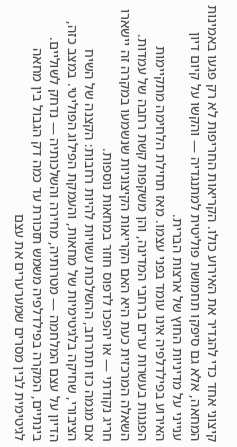קיצוני אחד כדי להגדיר את האירוע כולו. הקריאות החריפות לא רק פגעו באמינות המחאה, אלא גם סיפקו תחמושת פוליטית למתנגדיה — והקשו על קיום דיון ענייני על מדיניות החוץ של ארצות הברית.
האירוע בפילדלפיה אינו עומד בפני עצמו. מאז תחילת הלחימה מתקיימות הפגנות בעשרות ערים ברחבי המדינה, והן משקפות קשת רחבה של עמדות. השאלה המרכזית כעת היא האם הקריאות הקיצוניות שנשמעו במקרה זה יישארו חריג נקודתי — או יהפכו לדפוס חוזר במחאות נוספות.
אם מגמה כזו תתרחב, ההשלכות עשויות להיות רחבות: הקצנה של השיח הציבורי, שחיקה בלגיטימיות של מחאות, והעמקת הפילוג הפוליטי. במצב כזה, הדיון על עצם המלחמה — מטרותיה, מחירה והשלכותיה — נדחק לשוליים.
בינתיים, המקרה בפילדלפיה משמש תזכורת עד כמה דק הגבול בין מחאה לגיטימית לבין מסרים שמערערים את עצם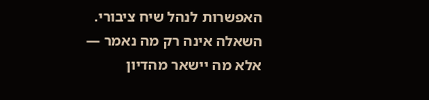האפשרות לנהל שיח ציבורי. השאלה אינה רק מה נאמר — אלא מה יישאר מהדיון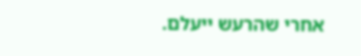אחרי שהרעש ייעלם.